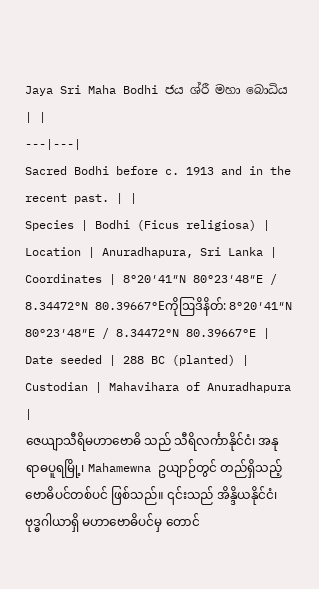Jaya Sri Maha Bodhi ජය ශ්රී මහා බොධිය | |
---|---|
Sacred Bodhi before c. 1913 and in the recent past. | |
Species | Bodhi (Ficus religiosa) |
Location | Anuradhapura, Sri Lanka |
Coordinates | 8°20′41″N 80°23′48″E / 8.34472°N 80.39667°Eကိုဩဒိနိတ်: 8°20′41″N 80°23′48″E / 8.34472°N 80.39667°E |
Date seeded | 288 BC (planted) |
Custodian | Mahavihara of Anuradhapura |
ဇေယျာသီရိမဟာဗောဓိ သည် သီရိလင်္ကာနိုင်ငံ၊ အနုရာဓပူရမြို့၊ Mahamewna ဥယျာဉ်တွင် တည်ရှိသည့် ဗောဓိပင်တစ်ပင် ဖြစ်သည်။ ၎င်းသည် အိန္ဒိယနိုင်ငံ၊ ဗုဒ္ဓဂါယာရှိ မဟာဗောဓိပင်မှ တောင်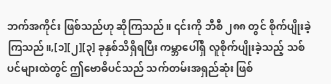ဘက်အကိုင်း ဖြစ်သည်ဟု ဆိုကြသည်။ ၎င်းကို ဘီစီ ၂၈၈ တွင် စိုက်ပျိုးခဲ့ကြသည်။,[၁][၂][၃] ခုနှစ်သိရှိရပြီး ကမ္ဘာပေါ်ရှိ လူစိုက်ပျိုးခဲ့သည့် သစ်ပင်များထဲတွင် ဤဗောဓိပင်သည် သက်တမ်းအရှည်ဆုံး ဖြစ်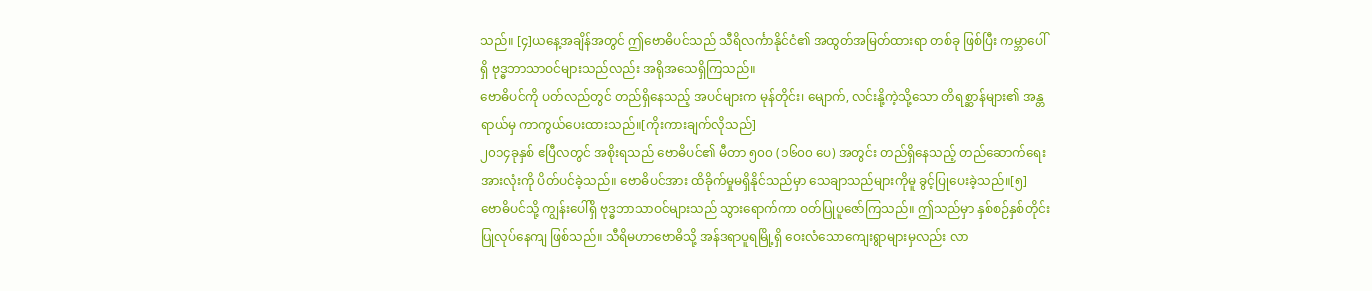သည်။ [၄]ယနေ့အချိန်အတွင် ဤဗောဓိပင်သည် သီရိလင်္ကာနိုင်ငံ၏ အထွတ်အမြတ်ထားရာ တစ်ခု ဖြစ်ပြီး ကမ္ဘာပေါ်ရှိ ဗုဒ္ဓဘာသာဝင်များသည်လည်း အရိုအသေရှိကြသည်။
ဗောဓိပင်ကို ပတ်လည်တွင် တည်ရှိနေသည့် အပင်များက မုန်တိုင်း၊ မျောက်, လင်းနို့ကဲ့သို့သော တိရစ္ဆာန်များ၏ အန္တရာယ်မှ ကာကွယ်ပေးထားသည်။[ကိုးကားချက်လိုသည်]
၂၀၁၄ခုနှစ် ဧပြီလတွင် အစိုးရသည် ဗောဓိပင်၏ မီတာ ၅၀၀ (၁၆၀၀ ပေ) အတွင်း တည်ရှိနေသည့် တည်ဆောက်ရေးအားလုံးကို ပိတ်ပင်ခဲ့သည်။ ဗောဓိပင်အား ထိခိုက်မှုမရှိနိုင်သည်မှာ သေချာသည်များကိုမူ ခွင့်ပြုပေးခဲ့သည်။[၅]
ဗောဓိပင်သို့ ကျွန်းပေါ်ရှိ ဗုဒ္ဓဘာသာဝင်များသည် သွားရောက်ကာ ဝတ်ပြုပူဇော်ကြသည်။ ဤသည်မှာ နှစ်စဉ်နှစ်တိုင်းပြုလုပ်နေကျ ဖြစ်သည်။ သီရိမဟာဗောဓိသို့ အန်ဒရာပူရမြို့ရှိ ဝေးလံသောကျေးရွာများမှလည်း လာ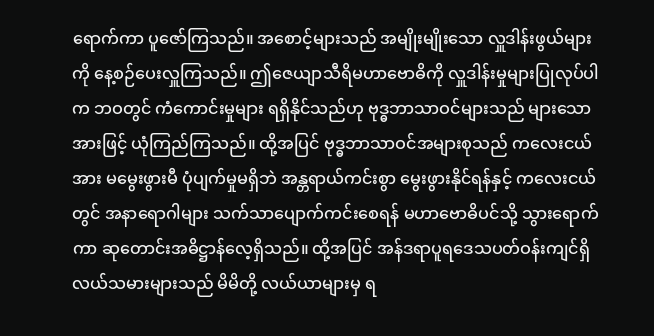ရောက်ကာ ပူဇော်ကြသည်။ အစောင့်များသည် အမျိုးမျိုးသော လှူဒါန်းဖွယ်များကို နေ့စဉ်ပေးလှူကြသည်။ ဤဇေယျာသီရိမဟာဗောဓိကို လှူဒါန်းမှုများပြုလုပ်ပါက ဘဝတွင် ကံကောင်းမှုများ ရရှိနိုင်သည်ဟု ဗုဒ္ဓဘာသာဝင်များသည် များသောအားဖြင့် ယုံကြည်ကြသည်။ ထို့အပြင် ဗုဒ္ဓဘာသာဝင်အများစုသည် ကလေးငယ်အား မမွေးဖွားမီ ပုံပျက်မှုမရှိဘဲ အန္တရာယ်ကင်းစွာ မွေးဖွားနိုင်ရန်နှင့် ကလေးငယ်တွင် အနာရောဂါများ သက်သာပျောက်ကင်းစေရန် မဟာဗောဓိပင်သို့ သွားရောက်ကာ ဆုတောင်းအဓိဋ္ဌာန်လေ့ရှိသည်။ ထို့အပြင် အန်ဒရာပူရဒေသပတ်ဝန်းကျင်ရှိ လယ်သမားများသည် မိမိတို့ လယ်ယာများမှ ရ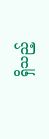ရှိသည့်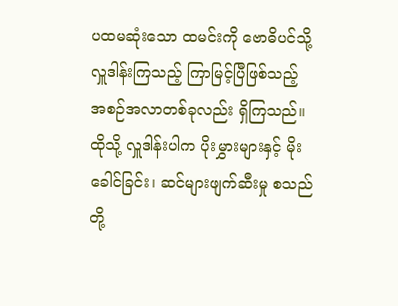ပထမဆုံးသော ထမင်းကို ဗောဓိပင်သို့ လှူဒါန်းကြသည့် ကြာမြင့်ပြီဖြစ်သည့် အစဉ်အလာတစ်ခုလည်း ရှိကြသည်။ ထိုသို့ လှူဒါန်းပါက ပိုးမွှားများနှင့် မိုးခေါင်ခြင်း၊ ဆင်များဖျက်ဆီးမှု စသည်တို့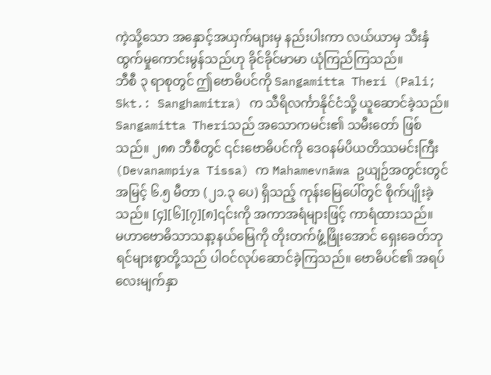ကဲ့သို့သော အနှောင့်အယှက်များမှ နည်းပါးကာ လယ်ယာမှ သီးနှံထွက်မှုကောင်းမွန်သည်ဟု ခိုင်ခိုင်မာမာ ယုံကြည်ကြသည်။
ဘီစီ ၃ ရာစုတွင် ဤဗောဓိပင်ကို Sangamitta Theri (Pali; Skt.: Sanghamitra) က သီရိလင်္ကာနိုင်ငံသို့ ယူဆောင်ခဲ့သည်။ Sangamitta Theriသည် အသောကမင်း၏ သမီးတော် ဖြစ်သည်။ ၂၈၈ ဘီစီတွင် ၎င်းဗောဓိပင်ကို ဒေဝနမ်ပိယတိဿမင်းကြီး(Devanampiya Tissa) က Mahamevnāwa ဥယျဉ်အတွင်းတွင် အမြင့် ၆.၅ မီတာ (၂၁.၃ ပေ) ရှိသည့် ကုန်းမြေပေါ်တွင် စိုက်ပျိုးခဲ့သည်။ [၄][၆][၇][၈]၎င်းကို အကာအရံများဖြင့် ကာရံထားသည်။
မဟာဗောဓိသာသနာ့နယ်မြေကို တိုးတက်ဖွံ့ဖြိုးအောင် ရှေးခေတ်ဘုရင်များစွာတို့သည် ပါဝင်လုပ်ဆောင်ခဲ့ကြသည်။ ဗောဓိပင်၏ အရပ်လေးမျက်နှာ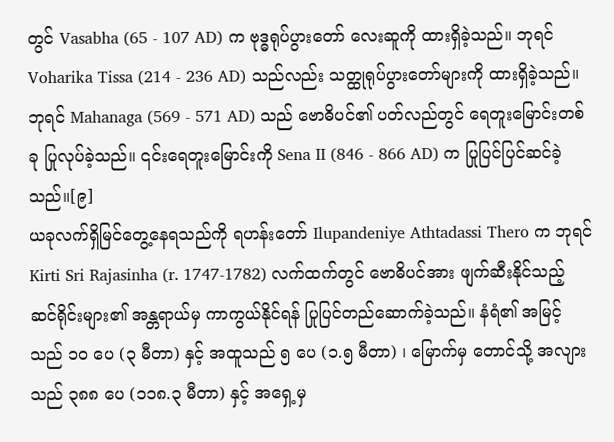တွင် Vasabha (65 - 107 AD) က ဗုဒ္ဓရုပ်ပွားတော် လေးဆူကို ထားရှိခဲ့သည်။ ဘုရင် Voharika Tissa (214 - 236 AD) သည်လည်း သတ္ထုရုပ်ပွားတော်များကို ထားရှိခဲ့သည်။ ဘုရင် Mahanaga (569 - 571 AD) သည် ဗောဓိပင်၏ ပတ်လည်တွင် ရေတူးမြောင်းတစ်ခု ပြုလုပ်ခဲ့သည်။ ၎င်းရေတူးမြောင်းကို Sena II (846 - 866 AD) က ပြုပြင်ပြင်ဆင်ခဲ့သည်။[၉]
ယခုလက်ရှိမြင်တွေ့နေရသည်ကို ရဟန်းတော် Ilupandeniye Athtadassi Thero က ဘုရင် Kirti Sri Rajasinha (r. 1747-1782) လက်ထက်တွင် ဗောဓိပင်အား ဖျက်ဆီးနိုင်သည့် ဆင်ရိုင်းများ၏ အန္တရာယ်မှ ကာကွယ်နိုင်ရန် ပြုပြင်တည်ဆောက်ခဲ့သည်။ နံရံ၏ အမြင့်သည် ၁၀ ပေ (၃ မီတာ) နှင့် အထူသည် ၅ ပေ (၁.၅ မီတာ) ၊ မြောက်မှ တောင်သို့ အလျားသည် ၃၈၈ ပေ (၁၁၈.၃ မီတာ) နှင့် အရှေ့မှ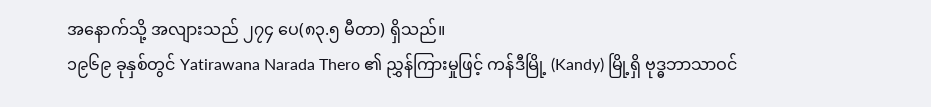အနောက်သို့ အလျားသည် ၂၇၄ ပေ(၈၃.၅ မီတာ) ရှိသည်။
၁၉၆၉ ခုနှစ်တွင် Yatirawana Narada Thero ၏ ညွှန်ကြားမှုဖြင့် ကန်ဒီမြို့ (Kandy) မြို့ရှိ ဗုဒ္ဓဘာသာဝင်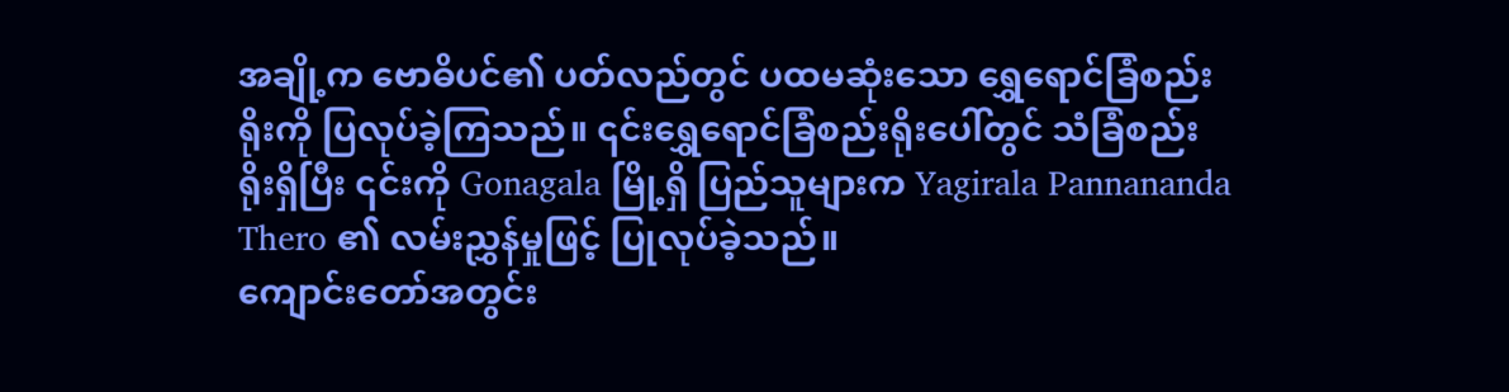အချို့က ဗောဓိပင်၏ ပတ်လည်တွင် ပထမဆုံးသော ရွှေရောင်ခြံစည်းရိုးကို ပြလုပ်ခဲ့ကြသည်။ ၎င်းရွှေရောင်ခြံစည်းရိုးပေါ်တွင် သံခြံစည်းရိုးရှိပြီး ၎င်းကို Gonagala မြို့ရှိ ပြည်သူများက Yagirala Pannananda Thero ၏ လမ်းညွှန်မှုဖြင့် ပြုလုပ်ခဲ့သည်။
ကျောင်းတော်အတွင်း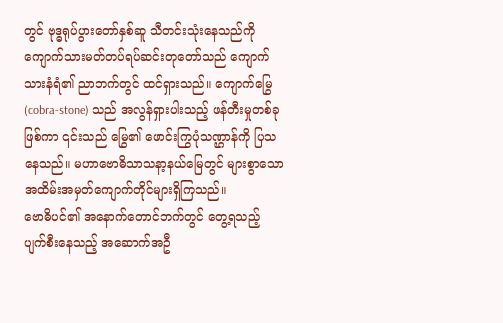တွင် ဗုဒ္ဓရုပ်ပွားတော်နှစ်ဆူ သီတင်းသုံးနေသည်ကို ကျောက်သားမတ်တပ်ရပ်ဆင်းတုတော်သည် ကျောက်သားနံရံ၏ ညာဘက်တွင် ထင်ရှားသည်။ ကျောက်မြွေ (cobra-stone) သည် အလွန်ရှားပါးသည့် ဖန်တီးမှုတစ်ခုဖြစ်ကာ ၎င်းသည် မြွေ၏ ဖောင်းကြွပုံသဏ္ဌာန်ကို ပြသနေသည်။ မဟာဗောဓိသာသနာ့နယ်မြေတွင် များစွာသောအထိမ်းအမှတ်ကျောက်တိုင်များရှိကြသည်။
ဗောဓိပင်၏ အနောက်တောင်ဘက်တွင် တွေ့ရသည့် ပျက်စီးနေသည့် အဆောက်အဦ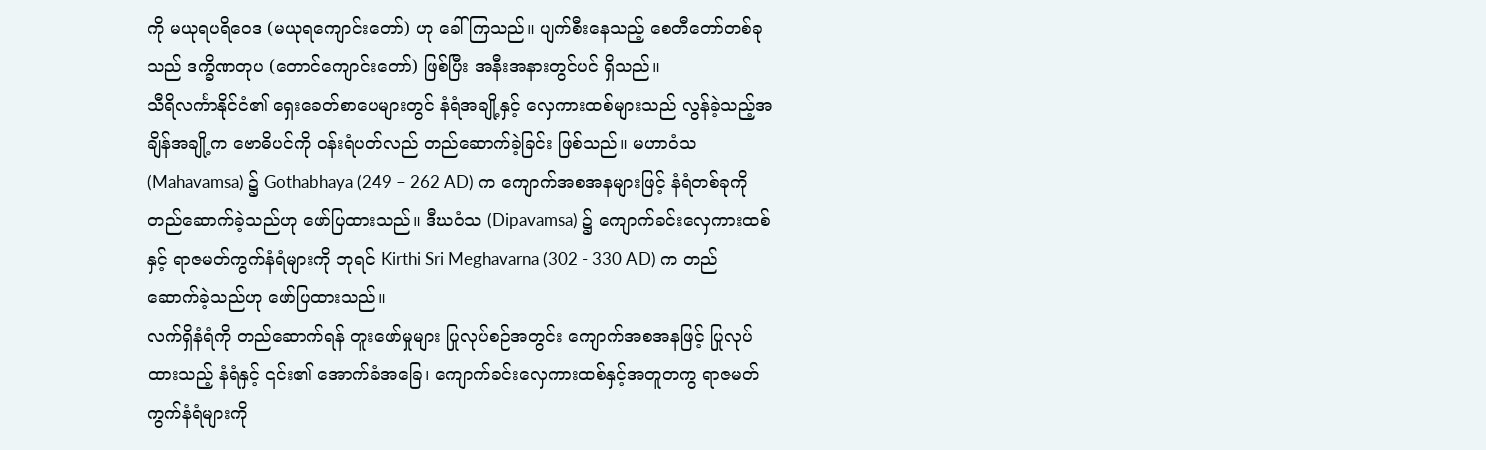ကို မယုရပရိဝေဒ (မယုရကျောင်းတော်) ဟု ခေါ်ကြသည်။ ပျက်စီးနေသည့် စေတီတော်တစ်ခုသည် ဒက္ခိဏတုပ (တောင်ကျောင်းတော်) ဖြစ်ပြီး အနီးအနားတွင်ပင် ရှိသည်။
သီရိလင်္ကာနိုင်ငံ၏ ရှေးခေတ်စာပေများတွင် နံရံအချို့နှင့် လှေကားထစ်များသည် လွန်ခဲ့သည့်အချိန်အချို့က ဗောဓိပင်ကို ဝန်းရံပတ်လည် တည်ဆောက်ခဲ့ခြင်း ဖြစ်သည်။ မဟာဝံသ (Mahavamsa) ၌ Gothabhaya (249 – 262 AD) က ကျောက်အစအနများဖြင့် နံရံတစ်ခုကို တည်ဆောက်ခဲ့သည်ဟု ဖော်ပြထားသည်။ ဒီဃဝံသ (Dipavamsa) ၌ ကျောက်ခင်းလှေကားထစ်နှင့် ရာဇမတ်ကွက်နံရံများကို ဘုရင် Kirthi Sri Meghavarna (302 - 330 AD) က တည်ဆောက်ခဲ့သည်ဟု ဖော်ပြထားသည်။
လက်ရှိနံရံကို တည်ဆောက်ရန် တူးဖော်မှုများ ပြုလုပ်စဉ်အတွင်း ကျောက်အစအနဖြင့် ပြုလုပ်ထားသည့် နံရံနှင့် ၎င်း၏ အောက်ခံအခြေ၊ ကျောက်ခင်းလှေကားထစ်နှင့်အတူတကွ ရာဇမတ်ကွက်နံရံများကို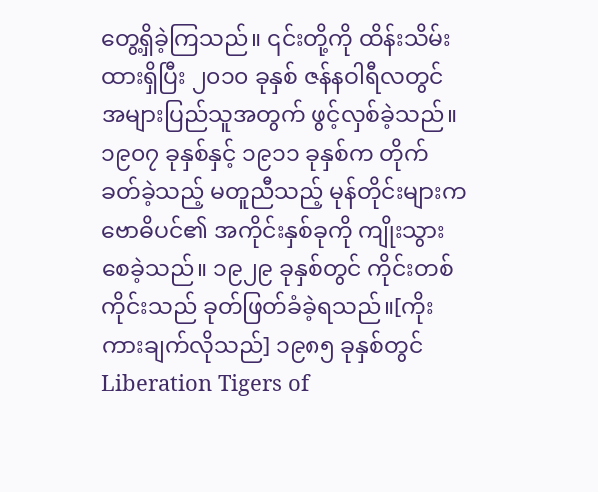တွေ့ရှိခဲ့ကြသည်။ ၎င်းတို့ကို ထိန်းသိမ်းထားရှိပြီး ၂၀၁၀ ခုနှစ် ဇန်နဝါရီလတွင် အများပြည်သူအတွက် ဖွင့်လှစ်ခဲ့သည်။
၁၉၀၇ ခုနှစ်နှင့် ၁၉၁၁ ခုနှစ်က တိုက်ခတ်ခဲ့သည့် မတူညီသည့် မုန်တိုင်းများက ဗောဓိပင်၏ အကိုင်းနှစ်ခုကို ကျိုးသွားစေခဲ့သည်။ ၁၉၂၉ ခုနှစ်တွင် ကိုင်းတစ်ကိုင်းသည် ခုတ်ဖြတ်ခံခဲ့ရသည်။[ကိုးကားချက်လိုသည်] ၁၉၈၅ ခုနှစ်တွင် Liberation Tigers of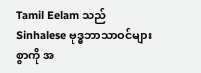Tamil Eelam သည် Sinhalese ဗုဒ္ဓဘာသာဝင်များစွာကို အ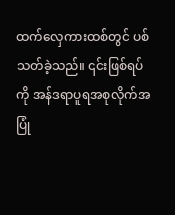ထက်လှေကားထစ်တွင် ပစ်သတ်ခဲ့သည်။ ၎င်းဖြစ်ရပ်ကို အန်ဒရာပူရအစုလိုက်အပြုံ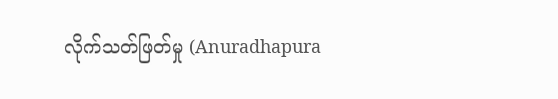လိုက်သတ်ဖြတ်မှု (Anuradhapura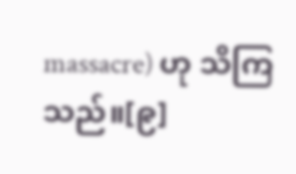massacre) ဟု သိကြသည်။[၉]